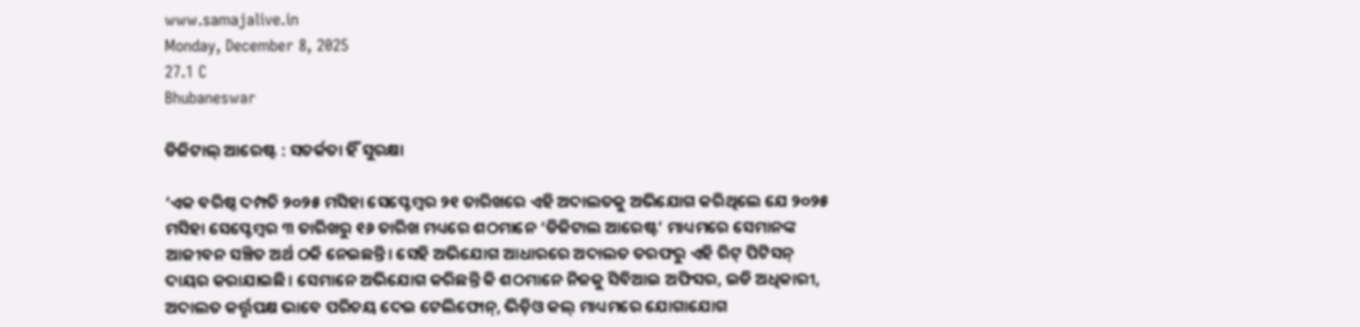www.samajalive.in
Monday, December 8, 2025
27.1 C
Bhubaneswar

ଡିଜିଟାଲ୍‌‌ ଆରେଷ୍ଟ : ସତର୍କତା ହିଁ ସୁରକ୍ଷା

‘ଏକ ବରିଷ୍ଠ ଦମ୍ପତି ୨୦୨୫ ମସିହା ସେପ୍ଟେମ୍ବର ୨୧ ତାରିଖରେ ଏହି ଅଦାଲତକୁ ଅଭିଯୋଗ କରିଥିଲେ ଯେ ୨୦୨୫ ମସିହା ସେପ୍ଟେମ୍ବର ୩ ତାରିଖରୁ ୧୬ ତାରିଖ ମଧ୍ୟରେ ଶଠମାନେ ‘ଡିଜିଟାଲ ଆରେଷ୍ଟ’ ମାଧ୍ୟମରେ ସେମାନଙ୍କ ଆଜୀବନ ସଞ୍ଚିତ ଅର୍ଥ ଠକି ନେଇଛନ୍ତି। ସେହି ଅଭିଯୋଗ ଆଧାରରେ ଅଦାଲତ ତରଫରୁ ଏହି ରିଟ୍‌‌ ପିଟିସନ୍‌‌ ଦାୟର କରାଯାଇଛି। ସେମାନେ ଅଭିଯୋଗ କରିଛନ୍ତି କି ଶଠମାନେ ନିଜକୁ ସିବିଆଇ ଅଫିସର, ଇଡି ଅଧିକାରୀ, ଅଦାଲତ କର୍ତ୍ତୃପକ୍ଷ ଭାବେ ପରିଚୟ ଦେଇ ଟେଲିଫୋନ୍‌‌, ଭିଡ଼ିଓ କଲ୍‌‌ ମାଧ୍ୟମରେ ଯୋଗାଯୋଗ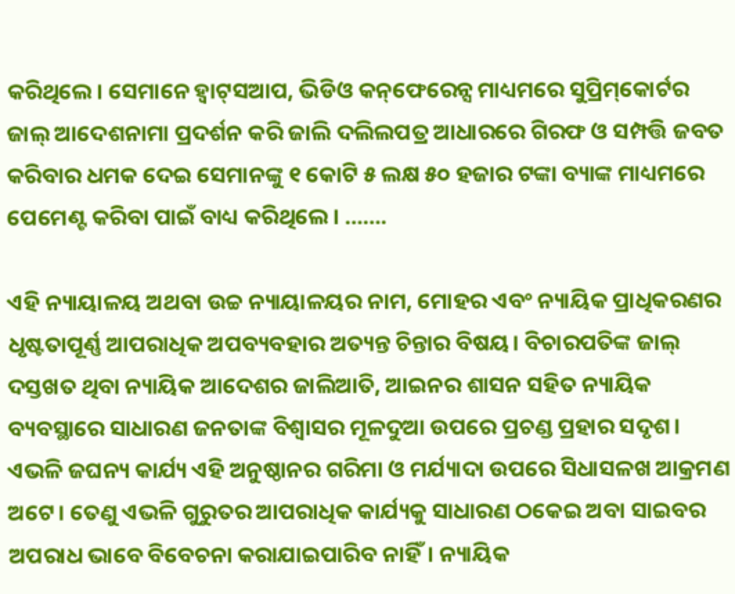କରିଥିଲେ। ସେମାନେ ହ୍ବାଟ୍‌ସଆପ, ଭିଡିଓ କନ୍‌‌ଫେରେନ୍ସ ମାଧ୍ୟମରେ ସୁପ୍ରିମ୍‌‌କୋର୍ଟର ଜାଲ୍‌ ଆଦେଶନାମା ପ୍ରଦର୍ଶନ କରି ଜାଲି ଦଲିଲପତ୍ର ଆଧାରରେ ଗିରଫ ଓ ସମ୍ପତ୍ତି ଜବତ କରିବାର ଧମକ ଦେଇ ସେମାନଙ୍କୁ ୧ କୋଟି ୫ ଲକ୍ଷ ୫୦ ହଜାର ଟଙ୍କା ବ୍ୟାଙ୍କ ମାଧ୍ୟମରେ ପେମେଣ୍ଟ କରିବା ପାଇଁ ବାଧ୍ୟ କରିଥିଲେ। …….

ଏହି ନ୍ୟାୟାଳୟ ଅଥବା ଉଚ୍ଚ ନ୍ୟାୟାଳୟର ନାମ, ମୋହର ଏବଂ ନ୍ୟାୟିକ ପ୍ରାଧିକରଣର ଧୃଷ୍ଟତାପୂର୍ଣ୍ଣ ଆପରାଧିକ ଅପବ୍ୟବହାର ଅତ୍ୟନ୍ତ ଚିନ୍ତାର ବିଷୟ। ବିଚାରପତିଙ୍କ ଜାଲ୍‌ ଦସ୍ତଖତ ଥିବା ନ୍ୟାୟିକ ଆଦେଶର ଜାଲିଆତି, ଆଇନର ଶାସନ ସହିତ ନ୍ୟାୟିକ ବ୍ୟବସ୍ଥାରେ ସାଧାରଣ ଜନତାଙ୍କ ବିଶ୍ୱାସର ମୂଳଦୁଆ ଉପରେ ପ୍ରଚଣ୍ଡ ପ୍ରହାର ସଦୃଶ। ଏଭଳି ଜଘନ୍ୟ କାର୍ଯ୍ୟ ଏହି ଅନୁଷ୍ଠାନର ଗରିମା ଓ ମର୍ଯ୍ୟାଦା ଉପରେ ସିଧାସଳଖ ଆକ୍ରମଣ ଅଟେ। ତେଣୁ ଏଭଳି ଗୁରୁତର ଆପରାଧିକ କାର୍ଯ୍ୟକୁ ସାଧାରଣ ଠକେଇ ଅବା ସାଇବର ଅପରାଧ ଭାବେ ବିବେଚନା କରାଯାଇପାରିବ ନାହିଁ। ନ୍ୟାୟିକ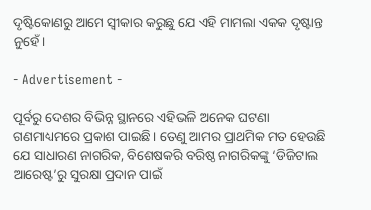ଦୃଷ୍ଟିକୋଣରୁ ଆମେ ସ୍ୱୀକାର କରୁଛୁ ଯେ ଏହି ମାମଲା ଏକକ ଦୃଷ୍ଟାନ୍ତ ନୁହେଁ।

- Advertisement -

ପୂର୍ବରୁ ଦେଶର ବିଭିନ୍ନ ସ୍ଥାନରେ ଏହିଭଳି ଅନେକ ଘଟଣା ଗଣମାଧ୍ୟମରେ ପ୍ରକାଶ ପାଇଛି। ତେଣୁ ଆମର ପ୍ରାଥମିକ ମତ ହେଉଛି ଯେ ସାଧାରଣ ନାଗରିକ, ବିଶେଷକରି ବରିଷ୍ଠ ନାଗରିକଙ୍କୁ ‘ଡିଜିଟାଲ ଆରେଷ୍ଟ’ରୁ ସୁରକ୍ଷା ପ୍ରଦାନ ପାଇଁ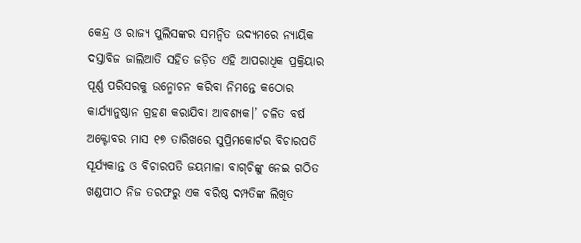କେନ୍ଦ୍ର ଓ ରାଜ୍ୟ ପୁଲିସଙ୍କର ସମନ୍ୱିତ ଉଦ୍ୟମରେ ନ୍ୟାୟିକ ଦସ୍ତାବିଜ ଜାଲିଆତି ସହିତ ଜଡ଼ିତ ଏହି ଆପରାଧିକ ପ୍ରକ୍ରିୟାର ପୂର୍ଣ୍ଣ ପରିସରକୁ ଉନ୍ମୋଚନ କରିବା ନିମନ୍ତେ କଠୋର କାର୍ଯ୍ୟାନୁଷ୍ଠାନ ଗ୍ରହଣ କରାଯିବା ଆବଶ୍ୟକ।’ ଚଳିତ ବର୍ଷ ଅକ୍ଟୋବର ମାସ ୧୭ ତାରିଖରେ ସୁପ୍ରିମକୋର୍ଟର ବିଚାରପତି ସୂର୍ଯ୍ୟକାନ୍ତ ଓ ବିଚାରପତି ଜୟମାଳା ବାଗ୍‌‌ଚିଙ୍କୁ ନେଇ ଗଠିତ ଖଣ୍ଡପୀଠ ନିଜ ତରଫରୁ ଏକ ବରିଷ୍ଠ ଦମ୍ପତିଙ୍କ ଲିଖିତ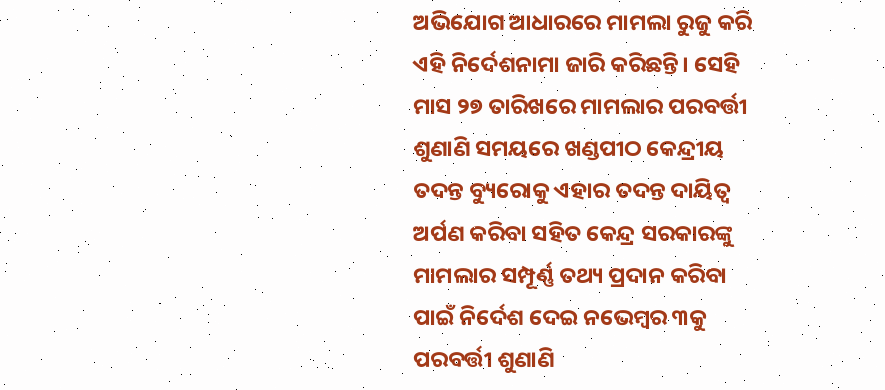ଅଭିଯୋଗ ଆଧାରରେ ମାମଲା ରୁଜୁ କରି ଏହି ନିର୍ଦେଶନାମା ଜାରି କରିଛନ୍ତି। ସେହି ମାସ ୨୭ ତାରିଖରେ ମାମଲାର ପରବର୍ତ୍ତୀ ଶୁଣାଣି ସମୟରେ ଖଣ୍ଡପୀଠ କେନ୍ଦ୍ରୀୟ ତଦନ୍ତ ବ୍ୟୁରୋକୁ ଏହାର ତଦନ୍ତ ଦାୟିତ୍ୱ ଅର୍ପଣ କରିବା ସହିତ କେନ୍ଦ୍ର ସରକାରଙ୍କୁ ମାମଲାର ସମ୍ପୂର୍ଣ୍ଣ ତଥ୍ୟ ପ୍ରଦାନ କରିବା ପାଇଁ ନିର୍ଦେଶ ଦେଇ ନଭେମ୍ବର ୩କୁ ପରବର୍ତ୍ତୀ ଶୁଣାଣି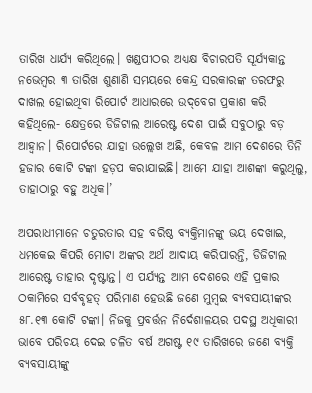ତାରିଖ ଧାର୍ଯ୍ୟ କରିଥିଲେ। ଖଣ୍ଡପୀଠର ଅଧ୍ୟକ୍ଷ ବିଚାରପତି ସୂର୍ଯ୍ୟକାନ୍ତ ନଭେମ୍ବର ୩ ତାରିଖ ଶୁଣାଣି ସମୟରେ କେନ୍ଦ୍ର ସରକାରଙ୍କ ତରଫରୁ ଦାଖଲ ହୋଇଥିବା ରିପୋର୍ଟ ଆଧାରରେ ଉଦ୍‌‌ବେଗ ପ୍ରକାଶ କରି କହିଥିଲେ- କ୍ଷେତ୍ରରେ ଡିଜିଟାଲ ଆରେଷ୍ଟ ଦେଶ ପାଇଁ ସବୁଠାରୁ ବଡ଼ ଆହ୍ୱାନ। ରିପୋର୍ଟରେ ଯାହା ଉଲ୍ଲେଖ ଅଛି, କେବଳ ଆମ ଦେଶରେ ତିନି ହଜାର କୋଟି ଟଙ୍କା ହଡ଼ପ କରାଯାଇଛି। ଆମେ ଯାହା ଆଶଙ୍କା କରୁଥିଲୁ, ତାହାଠାରୁ ବହୁ ଅଧିକ।’

ଅପରାଧୀମାନେ ଚତୁରତାର ସହ ବରିଷ୍ଠ ବ୍ୟକ୍ତିମାନଙ୍କୁ ଭୟ ଦେଖାଇ, ଧମକେଇ କିପରି ମୋଟା ଅଙ୍କର ଅର୍ଥ ଆଦାୟ କରିପାରନ୍ତି, ଡିଜିଟାଲ ଆରେଷ୍ଟ ତାହାର ଦୃଷ୍ଟାନ୍ତ। ଏ ପର୍ଯ୍ୟନ୍ତ ଆମ ଦେଶରେ ଏହି ପ୍ରକାର ଠକାମିରେ ସର୍ବବୃହତ୍‌ ପରିମାଣ ହେଉଛି ଜଣେ ମୁମ୍ବଇ ବ୍ୟବସାୟୀଙ୍କର ୫୮.୧୩ କୋଟି ଟଙ୍କା। ନିଜକୁ ପ୍ରବର୍ତ୍ତନ ନିର୍ଦେଶାଳୟର ପଦସ୍ଥ ଅଧିକାରୀ ଭାବେ ପରିଚୟ ଦେଇ ଚଳିତ ବର୍ଷ ଅଗଷ୍ଟ ୧୯ ତାରିଖରେ ଜଣେ ବ୍ୟକ୍ତି ବ୍ୟବସାୟୀଙ୍କୁ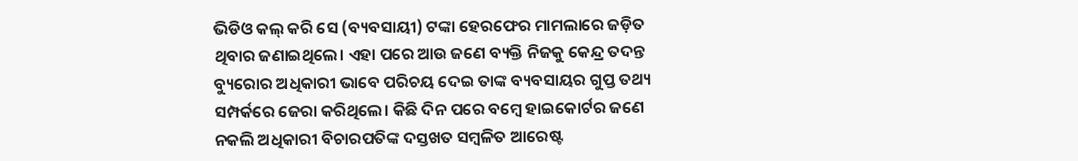ଭିଡିଓ କଲ୍‌‌ କରି ସେ (ବ୍ୟବସାୟୀ) ଟଙ୍କା ହେରଫେର ମାମଲାରେ ଜଡ଼ିତ ଥିବାର ଜଣାଇଥିଲେ। ଏହା ପରେ ଆଉ ଜଣେ ବ୍ୟକ୍ତି ନିଜକୁ କେନ୍ଦ୍ର ତଦନ୍ତ ବ୍ୟୁରୋର ଅଧିକାରୀ ଭାବେ ପରିଚୟ ଦେଇ ତାଙ୍କ ବ୍ୟବସାୟର ଗୁପ୍ତ ତଥ୍ୟ ସମ୍ପର୍କରେ ଜେରା କରିଥିଲେ। କିଛି ଦିନ ପରେ ବମ୍ବେ ହାଇକୋର୍ଟର ଜଣେ ନକଲି ଅଧିକାରୀ ବିଚାରପତିଙ୍କ ଦସ୍ତଖତ ସମ୍ବଳିତ ଆରେଷ୍ଟ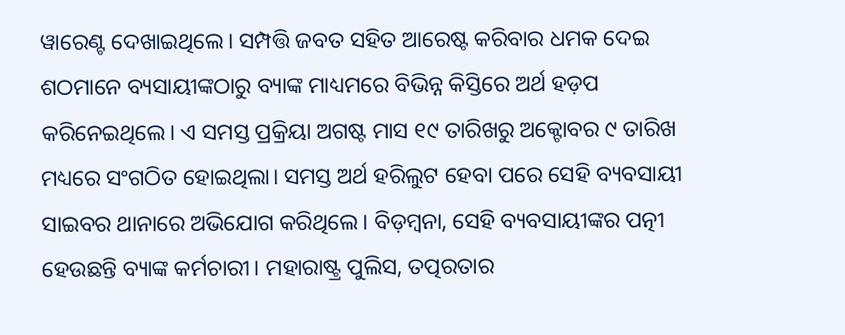ୱାରେଣ୍ଟ ଦେଖାଇଥିଲେ। ସମ୍ପତ୍ତି ଜବତ ସହିତ ଆରେଷ୍ଟ କରିବାର ଧମକ ଦେଇ ଶଠମାନେ ବ୍ୟସାୟୀଙ୍କଠାରୁ ବ୍ୟାଙ୍କ ମାଧ୍ୟମରେ ବିଭିନ୍ନ କିସ୍ତିରେ ଅର୍ଥ ହଡ଼ପ କରିନେଇଥିଲେ। ଏ ସମସ୍ତ ପ୍ରକ୍ରିୟା ଅଗଷ୍ଟ ମାସ ୧୯ ତାରିଖରୁ ଅକ୍ଟୋବର ୯ ତାରିଖ ମଧ୍ୟରେ ସଂଗଠିତ ହୋଇଥିଲା। ସମସ୍ତ ଅର୍ଥ ହରିଲୁଟ ହେବା ପରେ ସେହି ବ୍ୟବସାୟୀ ସାଇବର ଥାନାରେ ଅଭିଯୋଗ କରିଥିଲେ। ବିଡ଼ମ୍ବନା, ସେହି ବ୍ୟବସାୟୀଙ୍କର ପତ୍ନୀ ହେଉଛନ୍ତି ବ୍ୟାଙ୍କ କର୍ମଚାରୀ। ମହାରାଷ୍ଟ୍ର ପୁଲିସ, ତତ୍ପରତାର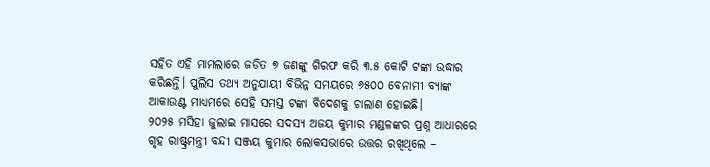ସହିତ ଏହି ମାମଲାରେ ଜଡିତ ୭ ଜଣଙ୍କୁ ଗିରଫ କରି ୩.୫ କୋଟି ଟଙ୍କା ଉଦ୍ଧାର କରିଛନ୍ତି। ପୁଲିସ ତଥ୍ୟ ଅନୁଯାୟୀ ବିଭିନ୍ନ ସମୟରେ ୬୫୦୦ ବେନାମୀ ବ୍ୟାଙ୍କ ଆକାଉଣ୍ଟ ମାଧ୍ୟମରେ ସେହି ସମସ୍ତ ଟଙ୍କା ବିଦେଶକୁ ଚାଲାଣ ହୋଇଛି।
୨୦୨୫ ମସିହା ଜୁଲାଇ ମାସରେ ସଦସ୍ୟ ଅଜୟ କୁମାର ମଣ୍ଡଳଙ୍କର ପ୍ରଶ୍ନ ଆଧାରରେ ଗୃହ ରାଷ୍ଟ୍ରମନ୍ତ୍ରୀ ବନ୍ଦୀ ସଞ୍ଜୟ କୁମାର ଲୋକସଭାରେ ଉତ୍ତର ରଖିଥିଲେ –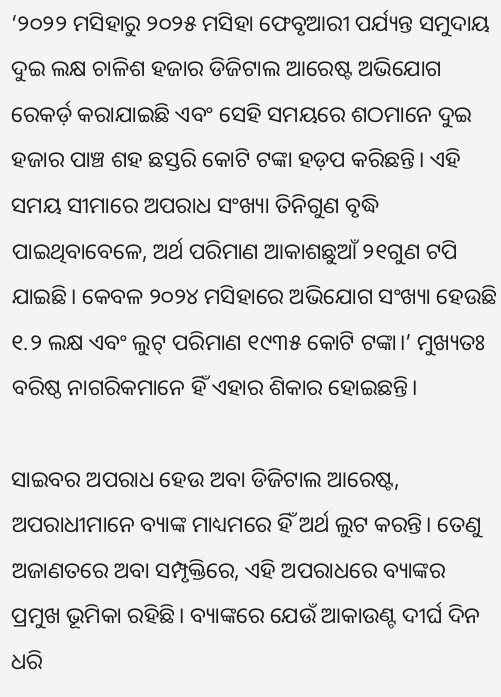‘୨୦୨୨ ମସିହାରୁ ୨୦୨୫ ମସିହା ଫେବୃଆରୀ ପର୍ଯ୍ୟନ୍ତ ସମୁଦାୟ ଦୁଇ ଲକ୍ଷ ଚାଳିଶ ହଜାର ଡିଜିଟାଲ ଆରେଷ୍ଟ ଅଭିଯୋଗ ରେକର୍ଡ଼ କରାଯାଇଛି ଏବଂ ସେହି ସମୟରେ ଶଠମାନେ ଦୁଇ ହଜାର ପାଞ୍ଚ ଶହ ଛସ୍ତରି କୋଟି ଟଙ୍କା ହଡ଼ପ କରିଛନ୍ତି। ଏହି ସମୟ ସୀମାରେ ଅପରାଧ ସଂଖ୍ୟା ତିନିଗୁଣ ବୃଦ୍ଧି ପାଇଥିବାବେଳେ, ଅର୍ଥ ପରିମାଣ ଆକାଶଛୁଆଁ ୨୧ଗୁଣ ଟପି ଯାଇଛି। କେବଳ ୨୦୨୪ ମସିହାରେ ଅଭିଯୋଗ ସଂଖ୍ୟା ହେଉଛି ୧.୨ ଲକ୍ଷ ଏବଂ ଲୁଟ୍‌‌ ପରିମାଣ ୧୯୩୫ କୋଟି ଟଙ୍କା।’ ମୁଖ୍ୟତଃ ବରିଷ୍ଠ ନାଗରିକମାନେ ହିଁ ଏହାର ଶିକାର ହୋଇଛନ୍ତି।

ସାଇବର ଅପରାଧ ହେଉ ଅବା ଡିଜିଟାଲ ଆରେଷ୍ଟ, ଅପରାଧୀମାନେ ବ୍ୟାଙ୍କ ମାଧ୍ୟମରେ ହିଁ ଅର୍ଥ ଲୁଟ କରନ୍ତି। ତେଣୁ ଅଜାଣତରେ ଅବା ସମ୍ପୃକ୍ତିରେ, ଏହି ଅପରାଧରେ ବ୍ୟାଙ୍କର ପ୍ରମୁଖ ଭୂମିକା ରହିଛି। ବ୍ୟାଙ୍କରେ ଯେଉଁ ଆକାଉଣ୍ଟ ଦୀର୍ଘ ଦିନ ଧରି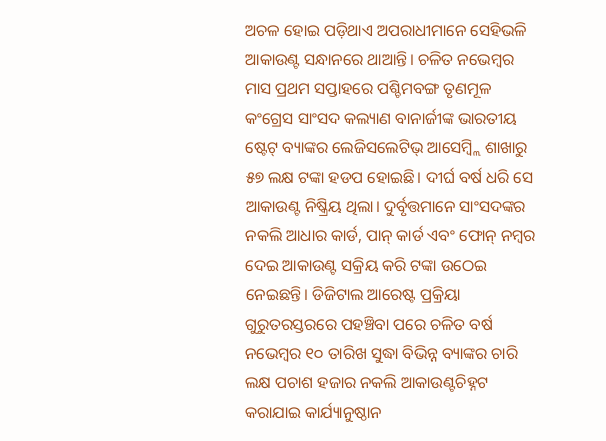ଅଚଳ ହୋଇ ପଡ଼ିଥାଏ ଅପରାଧୀମାନେ ସେହିଭଳି ଆକାଉଣ୍ଟ ସନ୍ଧାନରେ ଥାଆନ୍ତି। ଚଳିତ ନଭେମ୍ବର ମାସ ପ୍ରଥମ ସପ୍ତାହରେ ପଶ୍ଚିମବଙ୍ଗ ତୃଣମୂଳ କଂଗ୍ରେସ ସାଂସଦ କଲ୍ୟାଣ ବାନାର୍ଜୀଙ୍କ ଭାରତୀୟ ଷ୍ଟେଟ୍‌‌ ବ୍ୟାଙ୍କର ଲେଜିସଲେଟିଭ୍‌‌ ଆସେମ୍ବ୍ଲି ଶାଖାରୁ ୫୭ ଲକ୍ଷ ଟଙ୍କା ହଡପ ହୋଇଛି। ଦୀର୍ଘ ବର୍ଷ ଧରି ସେ ଆକାଉଣ୍ଟ ନିଷ୍କ୍ରିୟ ଥିଲା। ଦୁର୍ବୃତ୍ତମାନେ ସାଂସଦଙ୍କର ନକଲି ଆଧାର କାର୍ଡ, ପାନ୍‌‌ କାର୍ଡ ଏବଂ ଫୋନ୍‌‌ ନମ୍ବର ଦେଇ ଆକାଉଣ୍ଟ ସକ୍ରିୟ କରି ଟଙ୍କା ଉଠେଇ ନେଇଛନ୍ତି। ଡିଜିଟାଲ ଆରେଷ୍ଟ ପ୍ରକ୍ରିୟା ଗୁରୁତରସ୍ତରରେ ପହଞ୍ଚିବା ପରେ ଚଳିତ ବର୍ଷ ନଭେମ୍ବର ୧୦ ତାରିଖ ସୁଦ୍ଧା ବିଭିନ୍ନ ବ୍ୟାଙ୍କର ଚାରି ଲକ୍ଷ ପଚାଶ ହଜାର ନକଲି ଆକାଉଣ୍ଟଚିହ୍ନଟ କରାଯାଇ କାର୍ଯ୍ୟାନୁଷ୍ଠାନ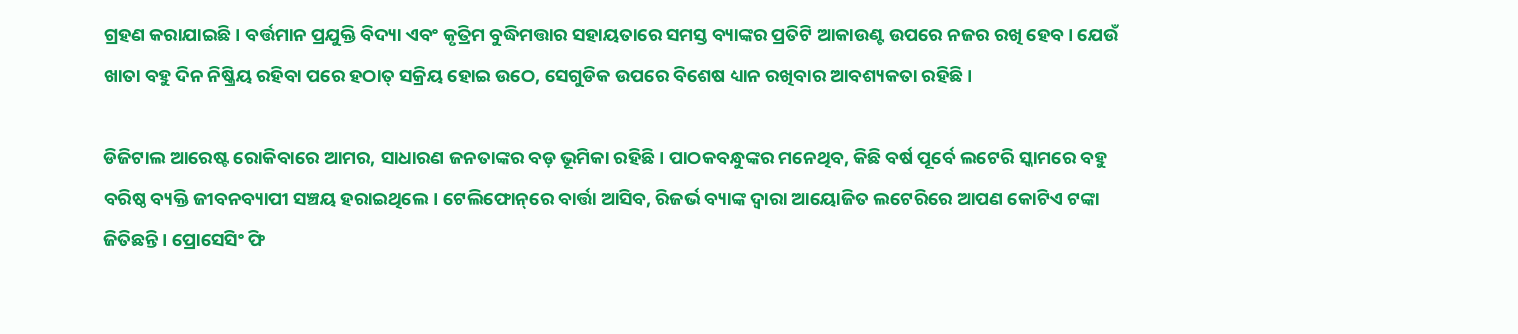ଗ୍ରହଣ କରାଯାଇଛି। ବର୍ତ୍ତମାନ ପ୍ରଯୁକ୍ତି ବିଦ୍ୟା ଏବଂ କୃତ୍ରିମ ବୁଦ୍ଧିମତ୍ତାର ସହାୟତାରେ ସମସ୍ତ ବ୍ୟାଙ୍କର ପ୍ରତିଟି ଆକାଉଣ୍ଟ ଉପରେ ନଜର ରଖି ହେବ। ଯେଉଁ ଖାତା ବହୁ ଦିନ ନିଷ୍କ୍ରିୟ ରହିବା ପରେ ହଠାତ୍‌‌ ସକ୍ରିୟ ହୋଇ ଉଠେ, ସେଗୁଡିକ ଉପରେ ବିଶେଷ ଧ୍ୟାନ ରଖିବାର ଆବଶ୍ୟକତା ରହିଛି।

ଡିଜିଟାଲ ଆରେଷ୍ଟ ରୋକିବାରେ ଆମର, ସାଧାରଣ ଜନତାଙ୍କର ବଡ଼ ଭୂମିକା ରହିଛି। ପାଠକବନ୍ଧୁଙ୍କର ମନେଥିବ, କିଛି ବର୍ଷ ପୂର୍ବେ ଲଟେରି ସ୍କାମରେ ବହୁ ବରିଷ୍ଠ ବ୍ୟକ୍ତି ଜୀବନବ୍ୟାପୀ ସଞ୍ଚୟ ହରାଇଥିଲେ। ଟେଲିଫୋନ୍‌‌ରେ ବାର୍ତ୍ତା ଆସିବ, ରିଜର୍ଭ ବ୍ୟାଙ୍କ ଦ୍ୱାରା ଆୟୋଜିତ ଲଟେରିରେ ଆପଣ କୋଟିଏ ଟଙ୍କା ଜିତିଛନ୍ତି। ପ୍ରୋସେସିଂ ଫି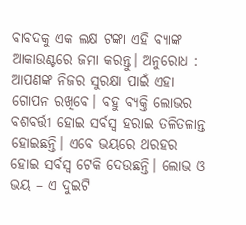ବାବଦକୁ ଏକ ଲକ୍ଷ ଟଙ୍କା ଏହି ବ୍ୟାଙ୍କ ଆକାଉଣ୍ଟରେ ଜମା କରନ୍ତୁ। ଅନୁରୋଧ : ଆପଣଙ୍କ ନିଜର ସୁରକ୍ଷା ପାଇଁ ଏହା ଗୋପନ ରଖିବେ। ବହୁ ବ୍ୟକ୍ତି ଲୋଭର ବଶବର୍ତ୍ତୀ ହୋଇ ସର୍ବସ୍ୱ ହରାଇ ତଳିତଳାନ୍ତ ହୋଇଛନ୍ତି। ଏବେ ଭୟରେ ଥରହର ହୋଇ ସର୍ବସ୍ୱ ଟେକି ଦେଉଛନ୍ତି। ଲୋଭ ଓ ଭୟ – ଏ ଦୁଇଟି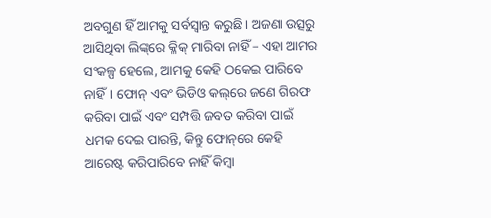ଅବଗୁଣ ହିଁ ଆମକୁ ସର୍ବସ୍ୱାନ୍ତ କରୁଛି। ଅଜଣା ଉତ୍ସରୁ ଆସିଥିବା ଲିଙ୍କ୍‌‌ରେ କ୍ଳିକ୍‌‌ ମାରିବା ନାହିଁ – ଏହା ଆମର ସଂକଳ୍ପ ହେଲେ, ଆମକୁ କେହି ଠକେଇ ପାରିବେ ନାହିଁ। ଫୋନ୍‌‌ ଏବଂ ଭିଡିଓ କଲ୍‌‌ରେ ଜଣେ ଗିରଫ କରିବା ପାଇଁ ଏବଂ ସମ୍ପତ୍ତି ଜବତ କରିବା ପାଇଁ ଧମକ ଦେଇ ପାରନ୍ତି, କିନ୍ତୁ ଫୋନ୍‌‌ରେ କେହି ଆରେଷ୍ଟ କରିପାରିବେ ନାହିଁ କିମ୍ବା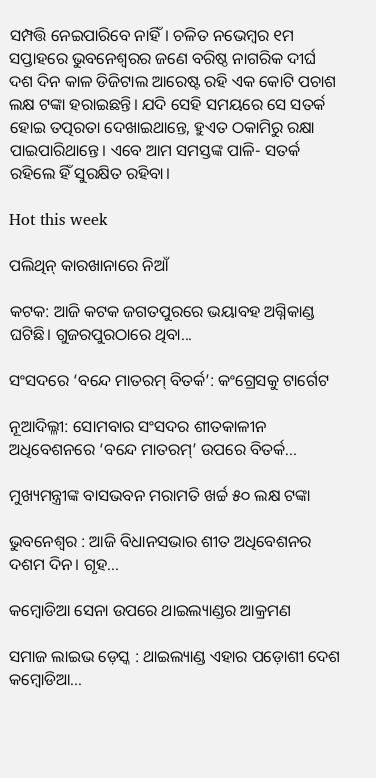ସମ୍ପତ୍ତି ନେଇପାରିବେ ନାହିଁ। ଚଳିତ ନଭେମ୍ବର ୧ମ ସପ୍ତାହରେ ଭୁବନେଶ୍ୱରର ଜଣେ ବରିଷ୍ଠ ନାଗରିକ ଦୀର୍ଘ ଦଶ ଦିନ କାଳ ଡିଜିଟାଲ ଆରେଷ୍ଟ ରହି ଏକ କୋଟି ପଚାଶ ଲକ୍ଷ ଟଙ୍କା ହରାଇଛନ୍ତି। ଯଦି ସେହି ସମୟରେ ସେ ସତର୍କ ହୋଇ ତତ୍ପରତା ଦେଖାଇଥାନ୍ତେ, ହୁଏତ ଠକାମିରୁ ରକ୍ଷା ପାଇପାରିଥାନ୍ତେ। ଏବେ ଆମ ସମସ୍ତଙ୍କ ପାଳି- ସତର୍କ ରହିଲେ ହିଁ ସୁରକ୍ଷିତ ରହିବା।

Hot this week

ପଲିଥିନ୍‌ କାରଖାନାରେ ନିଆଁ

କଟକ: ଆଜି କଟକ ଜଗତପୁରରେ ଭୟାବହ ଅଗ୍ନିକାଣ୍ଡ ଘଟିଛି। ଗୁଜରପୁରଠାରେ ଥିବା...

ସଂସଦରେ ‘ବନ୍ଦେ ମାତରମ୍‌ ବିତର୍କ’: କଂଗ୍ରେସକୁ ଟାର୍ଗେଟ

ନୂଆଦିଲ୍ଳୀ: ସୋମବାର ସଂସଦର ଶୀତକାଳୀନ ଅଧିବେଶନରେ ‘ବନ୍ଦେ ମାତରମ୍‌’ ଉପରେ ବିତର୍କ...

ମୁଖ୍ୟମନ୍ତ୍ରୀଙ୍କ ବାସଭବନ ମରାମତି ଖର୍ଚ୍ଚ ୫୦ ଲକ୍ଷ ଟଙ୍କା

ଭୁବନେଶ୍ଵର : ଆଜି ବିଧାନସଭାର ଶୀତ ଅଧିବେଶନର ଦଶମ ଦିନ। ଗୃହ...

କମ୍ବୋଡିଆ ସେନା ଉପରେ ଥାଇଲ୍ୟାଣ୍ଡର ଆକ୍ରମଣ

ସମାଜ ଲାଇଭ ଡ଼େସ୍କ : ଥାଇଲ୍ୟାଣ୍ଡ ଏହାର ପଡ଼ୋଶୀ ଦେଶ କମ୍ବୋଡିଆ...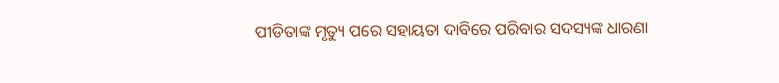ପୀଡିତାଙ୍କ ମୃତ୍ୟୁ ପରେ ସହାୟତା ଦାବିରେ ପରିବାର ସଦସ୍ୟଙ୍କ ଧାରଣା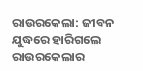ରାଉରକେଲା: ଜୀବନ ଯୁଦ୍ଧରେ ହାରିଗଲେ ରାଉରକେଲାର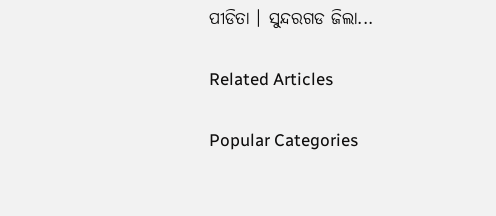ପୀଡିତା । ସୁନ୍ଦରଗଡ ଜିଲା...

Related Articles

Popular Categories